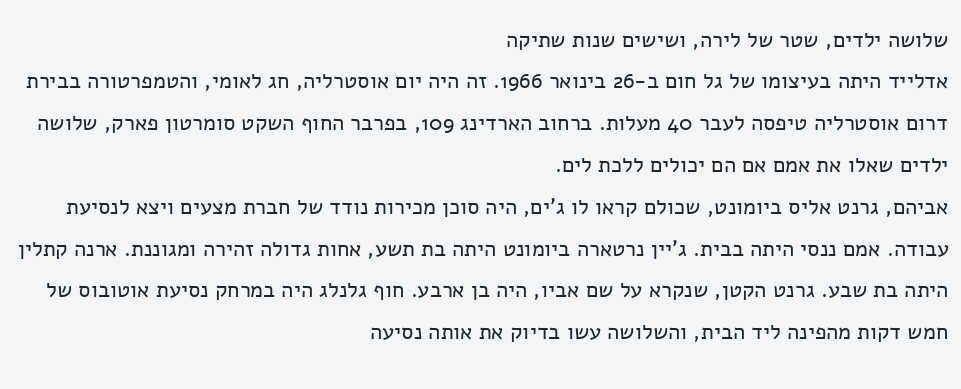שלושה ילדים, שטר של לירה, ושישים שנות שתיקה
אדלייד היתה בעיצומו של גל חום ב-26 בינואר 1966. זה היה יום אוסטרליה, חג לאומי, והטמפרטורה בבירת דרום אוסטרליה טיפסה לעבר 40 מעלות. ברחוב הארדינג 109, בפרבר החוף השקט סומרטון פארק, שלושה ילדים שאלו את אמם אם הם יכולים ללכת לים.
אביהם, גרנט אליס ביומונט, שכולם קראו לו ג'ים, היה סוכן מכירות נודד של חברת מצעים ויצא לנסיעת עבודה. אמם ננסי היתה בבית. ג'יין נרטארה ביומונט היתה בת תשע, אחות גדולה זהירה ומגוננת. ארנה קתלין היתה בת שבע. גרנט הקטן, שנקרא על שם אביו, היה בן ארבע. חוף גלנלג היה במרחק נסיעת אוטובוס של חמש דקות מהפינה ליד הבית, והשלושה עשו בדיוק את אותה נסיעה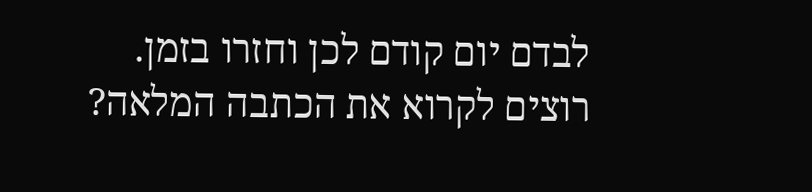לבדם יום קודם לכן וחזרו בזמן.
רוצים לקרוא את הכתבה המלאה?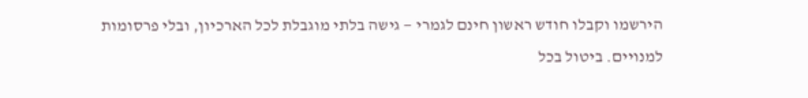הירשמו וקבלו חודש ראשון חינם לגמרי — גישה בלתי מוגבלת לכל הארכיון, ובלי פרסומות למנויים. ביטול בכל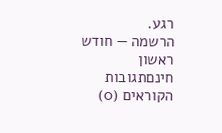רגע.
הרשמה — חודש ראשון חינםתגובות הקוראים (0)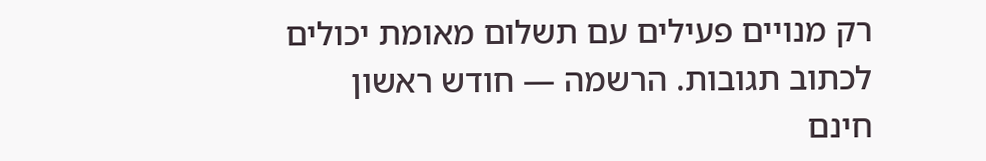רק מנויים פעילים עם תשלום מאומת יכולים לכתוב תגובות. הרשמה — חודש ראשון חינם